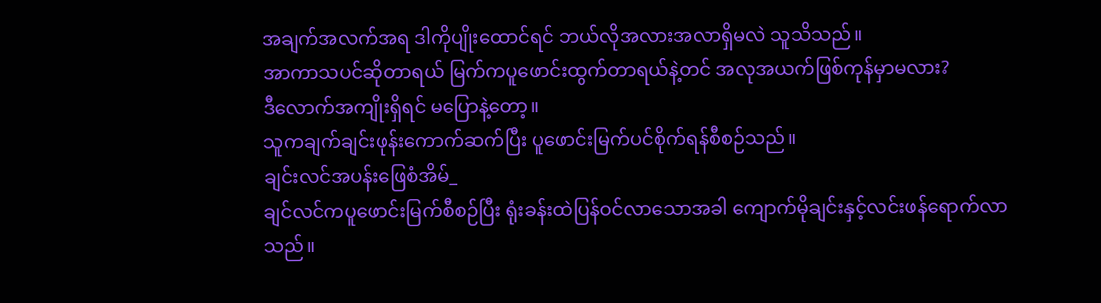အချက်အလက်အရ ဒါကိုပျိုးထောင်ရင် ဘယ်လိုအလားအလာရှိမလဲ သူသိသည်။
အာကာသပင်ဆိုတာရယ် မြက်ကပူဖောင်းထွက်တာရယ်နဲ့တင် အလုအယက်ဖြစ်ကုန်မှာမလား?
ဒီလောက်အကျိုးရှိရင် မပြောနဲ့တော့။
သူကချက်ချင်းဖုန်းကောက်ဆက်ပြီး ပူဖောင်းမြက်ပင်စိုက်ရန်စီစဉ်သည်။
ချင်းလင်အပန်းဖြေစံအိမ်_
ချင်လင်ကပူဖောင်းမြက်စီစဉ်ပြီး ရုံးခန်းထဲပြန်ဝင်လာသောအခါ ကျောက်မိုချင်းနှင့်လင်းဖန်ရောက်လာသည်။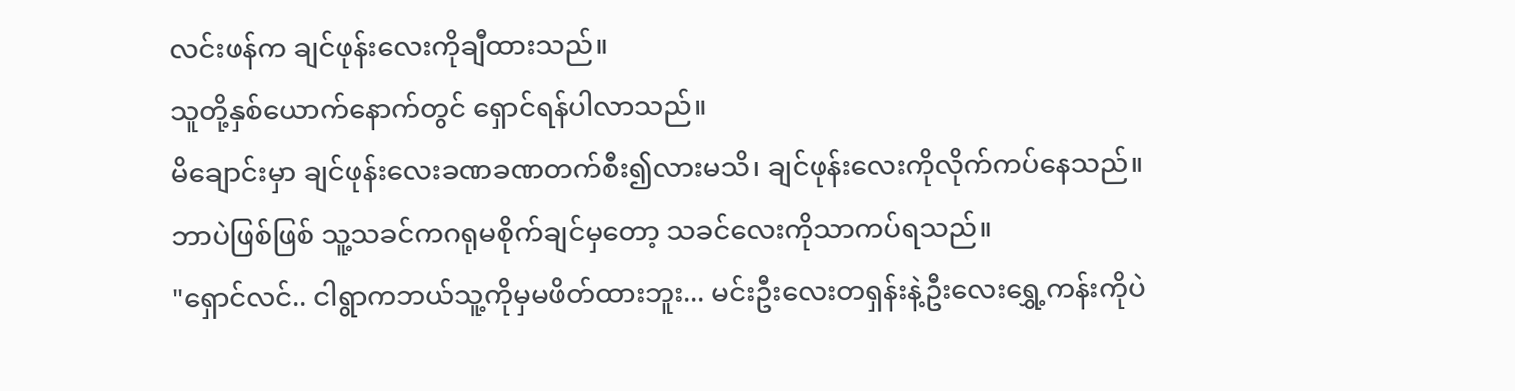လင်းဖန်က ချင်ဖုန်းလေးကိုချီထားသည်။
သူတို့နှစ်ယောက်နောက်တွင် ရှောင်ရန်ပါလာသည်။
မိချောင်းမှာ ချင်ဖုန်းလေးခဏခဏတက်စီး၍လားမသိ၊ ချင်ဖုန်းလေးကိုလိုက်ကပ်နေသည်။
ဘာပဲဖြစ်ဖြစ် သူ့သခင်ကဂရုမစိုက်ချင်မှတော့ သခင်လေးကိုသာကပ်ရသည်။
"ရှောင်လင်.. ငါရွာကဘယ်သူ့ကိုမှမဖိတ်ထားဘူး... မင်းဦးလေးတရှန်းနဲ့ဦးလေးရွှေ့ကန်းကိုပဲ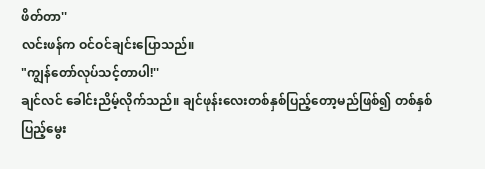ဖိတ်တာ''
လင်းဖန်က ဝင်ဝင်ချင်းပြောသည်။
"ကျွန်တော်လုပ်သင့်တာပါ!''
ချင်လင် ခေါင်းညိမ့်လိုက်သည်။ ချင်ဖုန်းလေးတစ်နှစ်ပြည့်တော့မည်ဖြစ်၍ တစ်နှစ်ပြည့်မွေး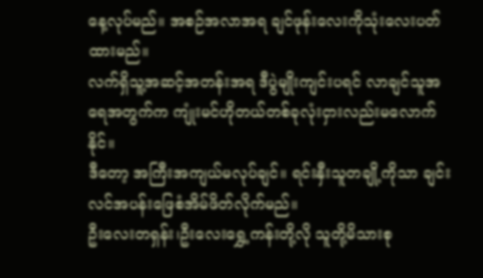နေ့လုပ်မည်။ အစဉ်အလာအရ ချင်ဖုန်းလေးကိုသုံးလေးပတ်ထားမည်။
လက်ရှိသူ့အဆင့်အတန်းအရ ဒီပွဲမျိုးကျင်းပရင် လာချင်သူအရေအတွက်က ကျုံးမင်ဟိုတယ်တစ်ခုလုံးငှားလည်းမလောက်နိုင်။
ဒီတော့ အကြီးအကျယ်မလုပ်ချင်။ ရင်းနှီးသူတချို့ကိုသာ ချင်းလင်အပန်းဖြေစံအိမ်ဖိတ်လိုက်မည်။
ဦးလေးတရှန်း၊ဦးလေးရွှေ့ကန်းတို့လို သူတို့မိသားစု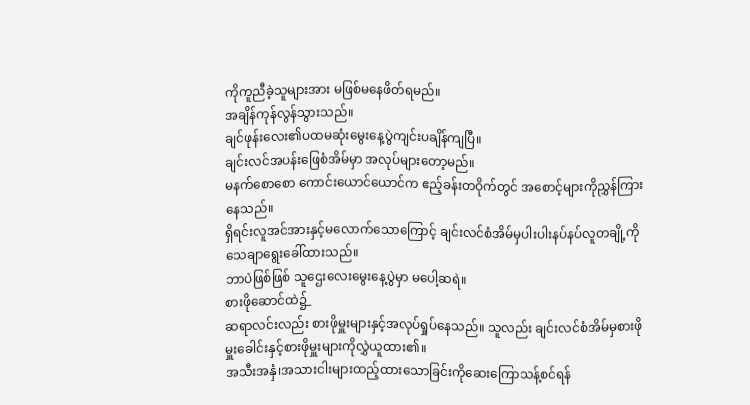ကိုကူညီခဲ့သူများအား မဖြစ်မနေဖိတ်ရမည်။
အချိန်ကုန်လွန်သွားသည်။
ချင်ဖုန်းလေး၏ပထမဆုံးမွေးနေ့ပွဲကျင်းပချိန်ကျပြီ။
ချင်းလင်အပန်းဖြေစံအိမ်မှာ အလုပ်များတော့မည်။
မနက်စောစော ကောင်းယောင်ယောင်က ဧည့်ခန်းတဝိုက်တွင် အစောင့်များကိုညွှန်ကြားနေသည်။
ရှိရင်းလူအင်အားနှင့်မလောက်သောကြောင့် ချင်းလင်စံအိမ်မှပါးပါးနပ်နပ်လူတချို့ကို သေချာရွေးခေါ်ထားသည်။
ဘာပဲဖြစ်ဖြစ် သူဌေးလေးမွေးနေ့ပွဲမှာ မပေါ့ဆရဲ။
စားဖိုဆောင်ထဲ၌_
ဆရာလင်းလည်း စားဖိုမှူးများနှင့်အလုပ်ရှုပ်နေသည်။ သူလည်း ချင်းလင်စံအိမ်မှစားဖိုမှူးခေါင်းနှင့်စားဖိုမှူးများကိုလွှဲယူထား၏။
အသီးအနှံ၊အသားငါးများထည့်ထားသောခြင်းကိုဆေးကြောသန့်စင်ရန်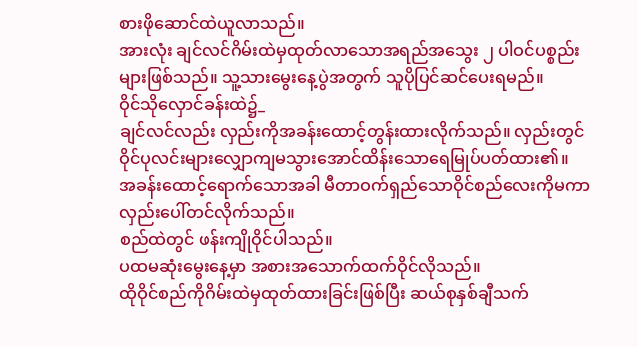စားဖိုဆောင်ထဲယူလာသည်။
အားလုံး ချင်လင်ဂိမ်းထဲမှထုတ်လာသောအရည်အသွေး ၂ ပါဝင်ပစ္စည်းများဖြစ်သည်။ သူ့သားမွေးနေ့ပွဲအတွက် သူပိုပြင်ဆင်ပေးရမည်။
ဝိုင်သိုလှောင်ခန်းထဲ၌_
ချင်လင်လည်း လှည်းကိုအခန်းထောင့်တွန်းထားလိုက်သည်။ လှည်းတွင် ဝိုင်ပုလင်းများလျှောကျမသွားအောင်ထိန်းသောရေမြုပ်ပတ်ထား၏။
အခန်းထောင့်ရောက်သောအခါ မီတာဝက်ရှည်သောဝိုင်စည်လေးကိုမကာ လှည်းပေါ်တင်လိုက်သည်။
စည်ထဲတွင် ဖန်းကျိုဝိုင်ပါသည်။
ပထမဆုံးမွေးနေ့မှာ အစားအသောက်ထက်ဝိုင်လိုသည်။
ထိုဝိုင်စည်ကိုဂိမ်းထဲမှထုတ်ထားခြင်းဖြစ်ပြီး ဆယ်စုနှစ်ချီသက်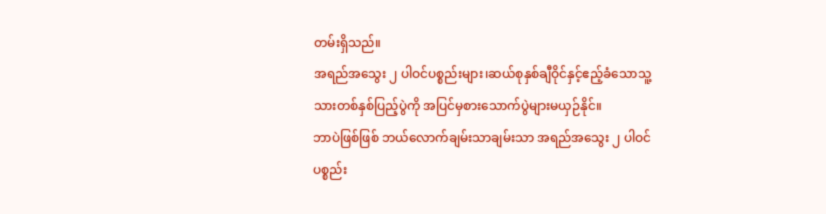တမ်းရှိသည်။
အရည်အသွေး ၂ ပါဝင်ပစ္စည်းများ၊ဆယ်စုနှစ်ချီဝိုင်နှင့်ဧည့်ခံသောသူ့သားတစ်နှစ်ပြည့်ပွဲကို အပြင်မှစားသောက်ပွဲများမယှဉ်နိုင်။
ဘာပဲဖြစ်ဖြစ် ဘယ်လောက်ချမ်းသာချမ်းသာ အရည်အသွေး ၂ ပါဝင်ပစ္စည်း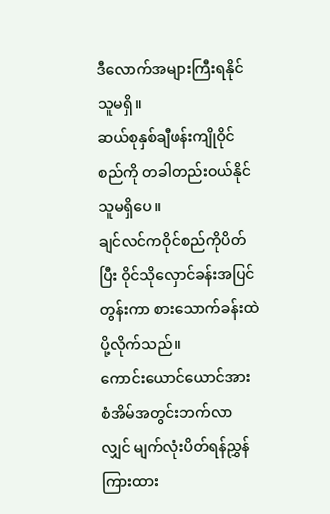ဒီလောက်အများကြီးရနိုင်သူမရှိ။
ဆယ်စုနှစ်ချီဖန်းကျိုဝိုင်စည်ကို တခါတည်းဝယ်နိုင်သူမရှိပေ။
ချင်လင်ကဝိုင်စည်ကိုပိတ်ပြီး ဝိုင်သိုလှောင်ခန်းအပြင်တွန်းကာ စားသောက်ခန်းထဲပို့လိုက်သည်။
ကောင်းယောင်ယောင်အား စံအိမ်အတွင်းဘက်လာလျှင် မျက်လုံးပိတ်ရန်ညွှန်ကြားထား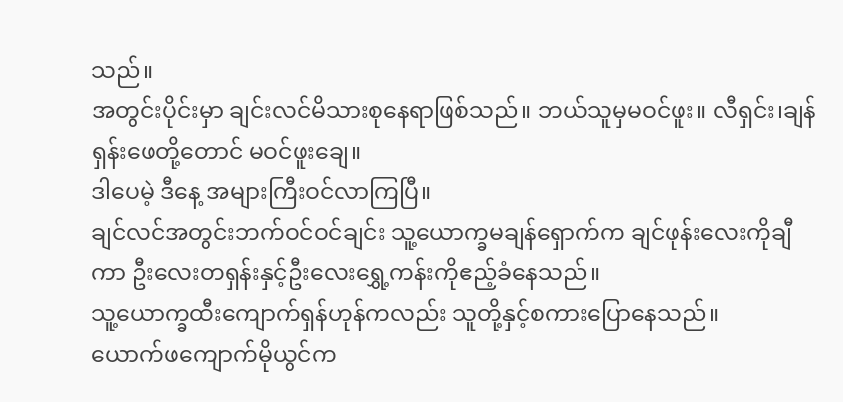သည်။
အတွင်းပိုင်းမှာ ချင်းလင်မိသားစုနေရာဖြစ်သည်။ ဘယ်သူမှမဝင်ဖူး။ လီရှင်း၊ချန်ရှန်းဖေတို့တောင် မဝင်ဖူးချေ။
ဒါပေမဲ့ ဒီနေ့ အများကြီးဝင်လာကြပြီ။
ချင်လင်အတွင်းဘက်ဝင်ဝင်ချင်း သူ့ယောက္ခမချန်ရှောက်က ချင်ဖုန်းလေးကိုချီကာ ဦးလေးတရှန်းနှင့်ဦးလေးရွှေ့ကန်းကိုဧည့်ခံနေသည်။
သူ့ယောက္ခထီးကျောက်ရှန်ဟုန်ကလည်း သူတို့နှင့်စကားပြောနေသည်။
ယောက်ဖကျောက်မိုယွင်က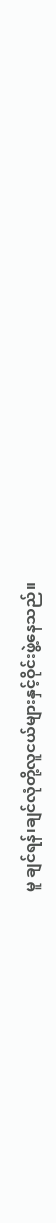မူ ချင်ရန်၊ချင်လုံတို့လူငယ်များနှင့်ဝိုင်းဖွဲ့နေသည်။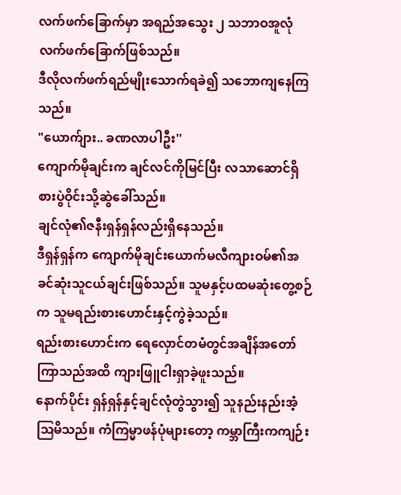လက်ဖက်ခြောက်မှာ အရည်အသွေး ၂ သဘာဝအူလုံလက်ဖက်ခြောက်ဖြစ်သည်။
ဒီလိုလက်ဖက်ရည်မျိုးသောက်ရခဲ၍ သဘောကျနေကြသည်။
"ယောက်ျား.. ခဏလာပါဦး''
ကျောက်မိုချင်းက ချင်လင်ကိုမြင်ပြီး လသာဆောင်ရှိစားပွဲဝိုင်းသို့ဆွဲခေါ်သည်။
ချင်လုံ၏ဇနီးရှန်ရှန်လည်းရှိနေသည်။
ဒီရှန်ရှန်က ကျောက်မိုချင်းယောက်မလီကျားဝမ်၏အခင်ဆုံးသူငယ်ချင်းဖြစ်သည်။ သူမနှင့်ပထမဆုံးတွေ့စဉ်က သူမရည်းစားဟောင်းနှင့်ကွဲခဲ့သည်။
ရည်းစားဟောင်းက ရေလှောင်တမံတွင်အချိန်အတော်ကြာသည်အထိ ကျားဖြူငါးရှာခဲ့ဖူးသည်။
နောက်ပိုင်း ရှန်ရှန်နှင့်ချင်လုံတွဲသွား၍ သူနည်းနည်းအံ့ဩမိသည်။ ကံကြမ္မာဖန်ပုံများတော့ ကမ္ဘာကြီးကကျဉ်း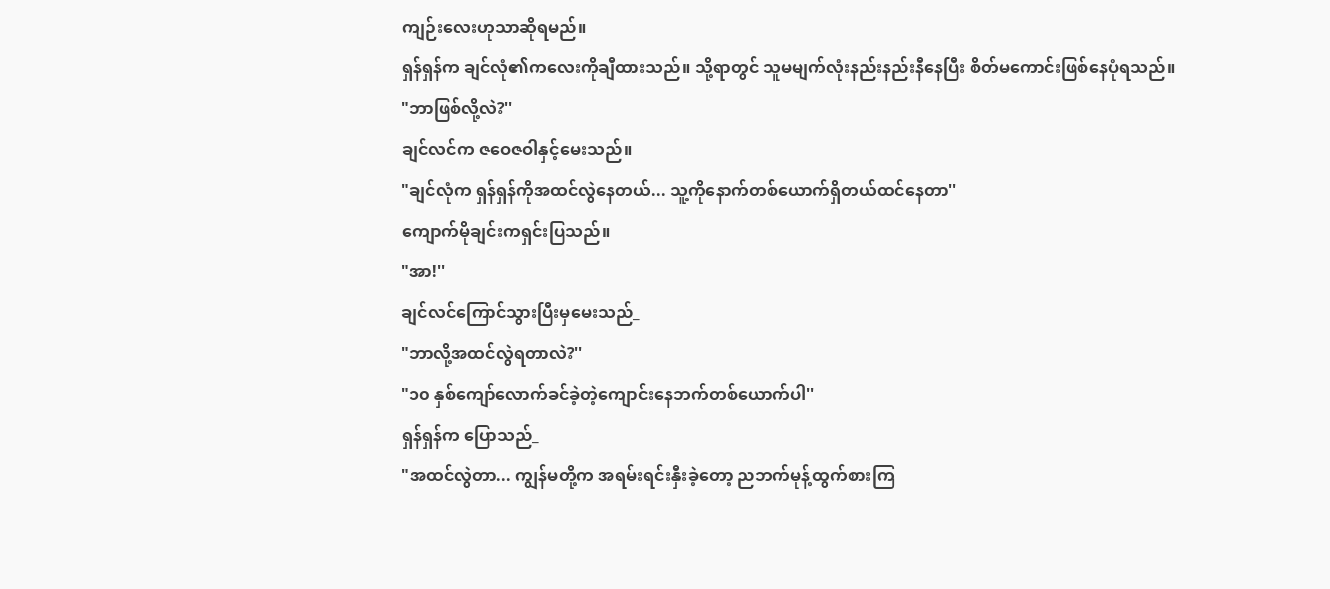ကျဉ်းလေးဟုသာဆိုရမည်။
ရှန်ရှန်က ချင်လုံ၏ကလေးကိုချီထားသည်။ သို့ရာတွင် သူမမျက်လုံးနည်းနည်းနီနေပြီး စိတ်မကောင်းဖြစ်နေပုံရသည်။
"ဘာဖြစ်လို့လဲ?''
ချင်လင်က ဇဝေဇဝါနှင့်မေးသည်။
"ချင်လုံက ရှန်ရှန်ကိုအထင်လွဲနေတယ်... သူ့ကိုနောက်တစ်ယောက်ရှိတယ်ထင်နေတာ''
ကျောက်မိုချင်းကရှင်းပြသည်။
"အာ!''
ချင်လင်ကြောင်သွားပြီးမှမေးသည်_
"ဘာလို့အထင်လွဲရတာလဲ?''
"၁၀ နှစ်ကျော်လောက်ခင်ခဲ့တဲ့ကျောင်းနေဘက်တစ်ယောက်ပါ''
ရှန်ရှန်က ပြောသည်_
"အထင်လွဲတာ... ကျွန်မတို့က အရမ်းရင်းနှီးခဲ့တော့ ညဘက်မုန့်ထွက်စားကြ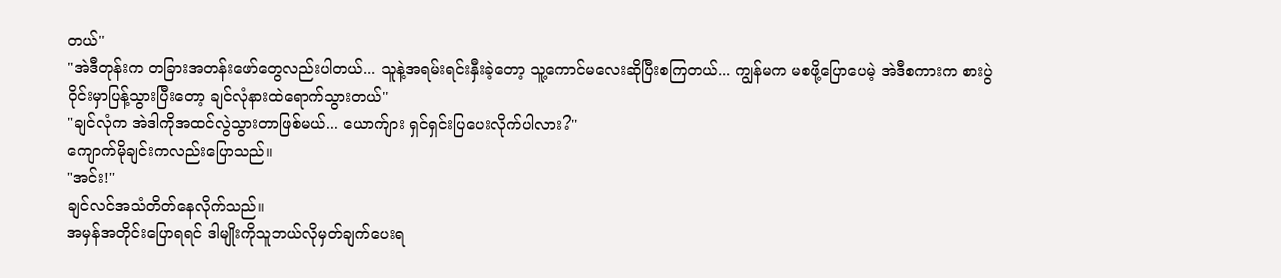တယ်''
"အဲဒီတုန်းက တခြားအတန်းဖော်တွေလည်းပါတယ်... သူနဲ့အရမ်းရင်းနှီးခဲ့တော့ သူ့ကောင်မလေးဆိုပြီးစကြတယ်... ကျွန်မက မစဖို့ပြောပေမဲ့ အဲဒီစကားက စားပွဲဝိုင်းမှာပြန့်သွားပြီးတော့ ချင်လုံနားထဲရောက်သွားတယ်''
"ချင်လုံက အဲဒါကိုအထင်လွဲသွားတာဖြစ်မယ်... ယောက်ျား ရှင်ရှင်းပြပေးလိုက်ပါလား?''
ကျောက်မိုချင်းကလည်းပြောသည်။
"အင်း!''
ချင်လင်အသံတိတ်နေလိုက်သည်။
အမှန်အတိုင်းပြောရရင် ဒါမျိုးကိုသူဘယ်လိုမှတ်ချက်ပေးရ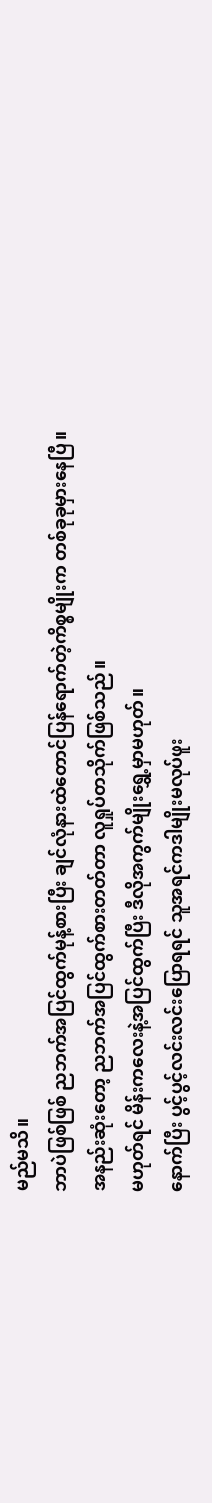မည်မသိ။
ဘာပဲဖြစ်ဖြစ် ညဘက်အပြင်ထွက်မုန့်စားပြီး ချင်လုံနားထဲတောင်ပြန်ရောက်တဲ့ကိစ္စမျိုးက တစ်ခုခုမှားနေပြီ။
အနည်းဆုံးတော့ ညဘက်အပြင်ထွက်စားတတ်တာ လူရှုပ်တသိုက်ဖြစ်သည်။
မဟုတ်ရင် မိန်းကလေးနဲ့အပြင်ထွက်ပြီး ဒီလိုအကွက်မျိုးရွှေ့မှာမဟုတ်။
နောက်ပြီး ပွင့်ပွင့်လင်းလင်းပြောရရင် သူအရင်ကဒါမျိုးမလုပ်ဖူး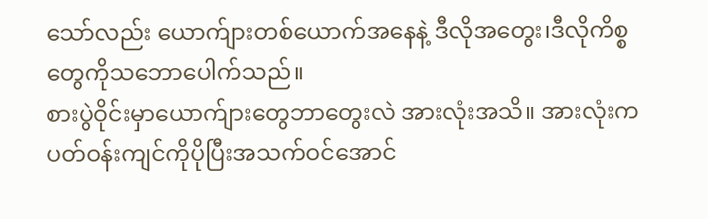သော်လည်း ယောက်ျားတစ်ယောက်အနေနဲ့ ဒီလိုအတွေး၊ဒီလိုကိစ္စတွေကိုသဘောပေါက်သည်။
စားပွဲဝိုင်းမှာယောက်ျားတွေဘာတွေးလဲ အားလုံးအသိ။ အားလုံးက ပတ်ဝန်းကျင်ကိုပိုပြီးအသက်ဝင်အောင်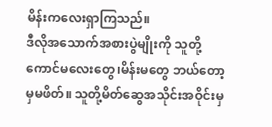မိန်းကလေးရှာကြသည်။
ဒီလိုအသောက်အစားပွဲမျိုးကို သူတို့ကောင်မလေးတွေ၊မိန်းမတွေ ဘယ်တော့မှမဖိတ်။ သူတို့မိတ်ဆွေအသိုင်းအဝိုင်းမှ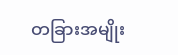တခြားအမျိုး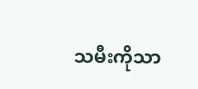သမီးကိုသာ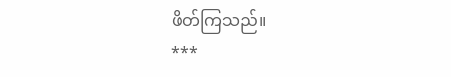ဖိတ်ကြသည်။
***